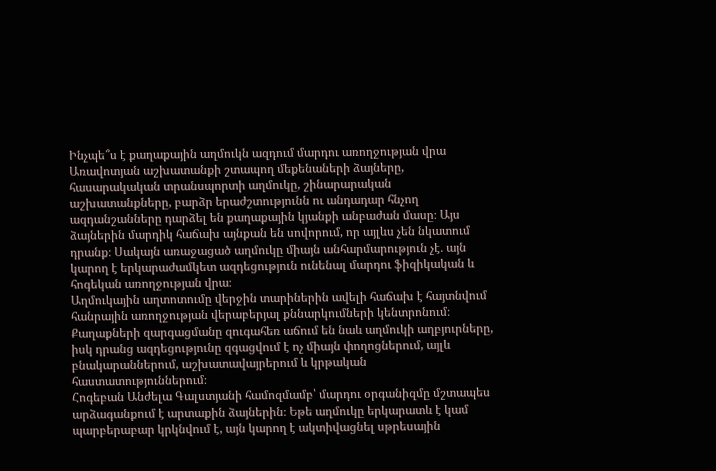Ինչպե՞ս է քաղաքային աղմուկն ազդում մարդու առողջության վրա
Առավոտյան աշխատանքի շտապող մեքենաների ձայները, հասարակական տրանսպորտի աղմուկը, շինարարական աշխատանքները, բարձր երաժշտությունն ու անդադար հնչող ազդանշանները դարձել են քաղաքային կյանքի անբաժան մասը։ Այս ձայներին մարդիկ հաճախ այնքան են սովորում, որ այլևս չեն նկատում դրանք։ Սակայն առաջացած աղմուկը միայն անհարմարություն չէ․ այն կարող է երկարաժամկետ ազդեցություն ունենալ մարդու ֆիզիկական և հոգեկան առողջության վրա։
Աղմուկային աղտոտումը վերջին տարիներին ավելի հաճախ է հայտնվում հանրային առողջության վերաբերյալ քննարկումների կենտրոնում։ Քաղաքների զարգացմանը զուգահեռ աճում են նաև աղմուկի աղբյուրները, իսկ դրանց ազդեցությունը զգացվում է ոչ միայն փողոցներում, այլև բնակարաններում, աշխատավայրերում և կրթական հաստատություններում։
Հոգեբան Անժելա Գալստյանի համոզմամբ՝ մարդու օրգանիզմը մշտապես արձագանքում է արտաքին ձայներին։ Եթե աղմուկը երկարատև է կամ պարբերաբար կրկնվում է, այն կարող է ակտիվացնել սթրեսային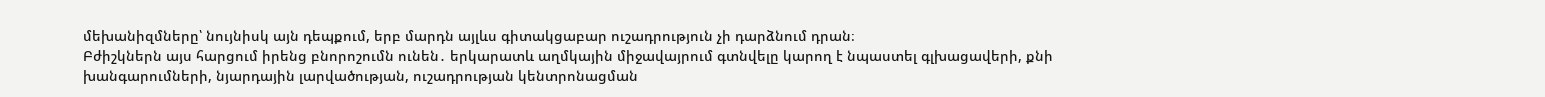մեխանիզմները՝ նույնիսկ այն դեպքում, երբ մարդն այլևս գիտակցաբար ուշադրություն չի դարձնում դրան։
Բժիշկներն այս հարցում իրենց բնորոշումն ունեն․ երկարատև աղմկային միջավայրում գտնվելը կարող է նպաստել գլխացավերի, քնի խանգարումների, նյարդային լարվածության, ուշադրության կենտրոնացման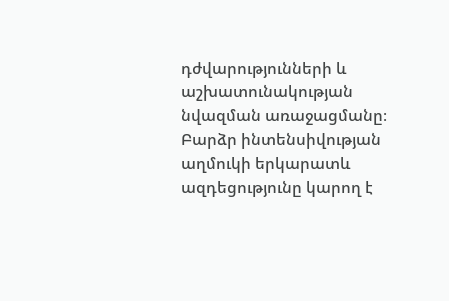դժվարությունների և աշխատունակության նվազման առաջացմանը։ Բարձր ինտենսիվության աղմուկի երկարատև ազդեցությունը կարող է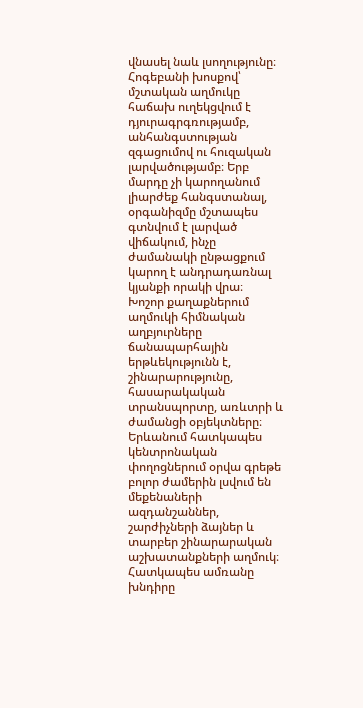վնասել նաև լսողությունը։
Հոգեբանի խոսքով՝ մշտական աղմուկը հաճախ ուղեկցվում է դյուրագրգռությամբ, անհանգստության զգացումով ու հուզական լարվածությամբ։ Երբ մարդը չի կարողանում լիարժեք հանգստանալ, օրգանիզմը մշտապես գտնվում է լարված վիճակում, ինչը ժամանակի ընթացքում կարող է անդրադառնալ կյանքի որակի վրա։
Խոշոր քաղաքներում աղմուկի հիմնական աղբյուրները ճանապարհային երթևեկությունն է, շինարարությունը, հասարակական տրանսպորտը, առևտրի և ժամանցի օբյեկտները։ Երևանում հատկապես կենտրոնական փողոցներում օրվա գրեթե բոլոր ժամերին լսվում են մեքենաների ազդանշաններ, շարժիչների ձայներ և տարբեր շինարարական աշխատանքների աղմուկ։
Հատկապես ամռանը խնդիրը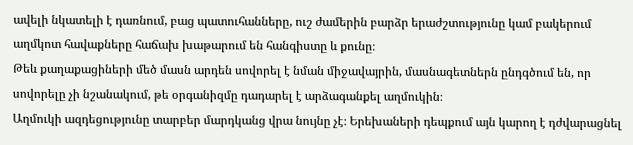ավելի նկատելի է դառնում, բաց պատուհանները, ուշ ժամերին բարձր երաժշտությունը կամ բակերում աղմկոտ հավաքները հաճախ խաթարում են հանգիստը և քունը։
Թեև քաղաքացիների մեծ մասն արդեն սովորել է նման միջավայրին, մասնագետներն ընդգծում են, որ սովորելը չի նշանակում, թե օրգանիզմը դադարել է արձագանքել աղմուկին։
Աղմուկի ազդեցությունը տարբեր մարդկանց վրա նույնը չէ։ Երեխաների դեպքում այն կարող է դժվարացնել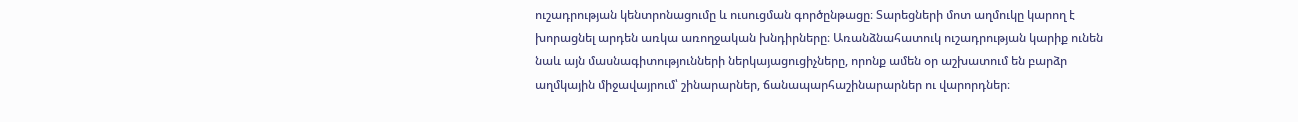ուշադրության կենտրոնացումը և ուսուցման գործընթացը։ Տարեցների մոտ աղմուկը կարող է խորացնել արդեն առկա առողջական խնդիրները։ Առանձնահատուկ ուշադրության կարիք ունեն նաև այն մասնագիտությունների ներկայացուցիչները, որոնք ամեն օր աշխատում են բարձր աղմկային միջավայրում՝ շինարարներ, ճանապարհաշինարարներ ու վարորդներ։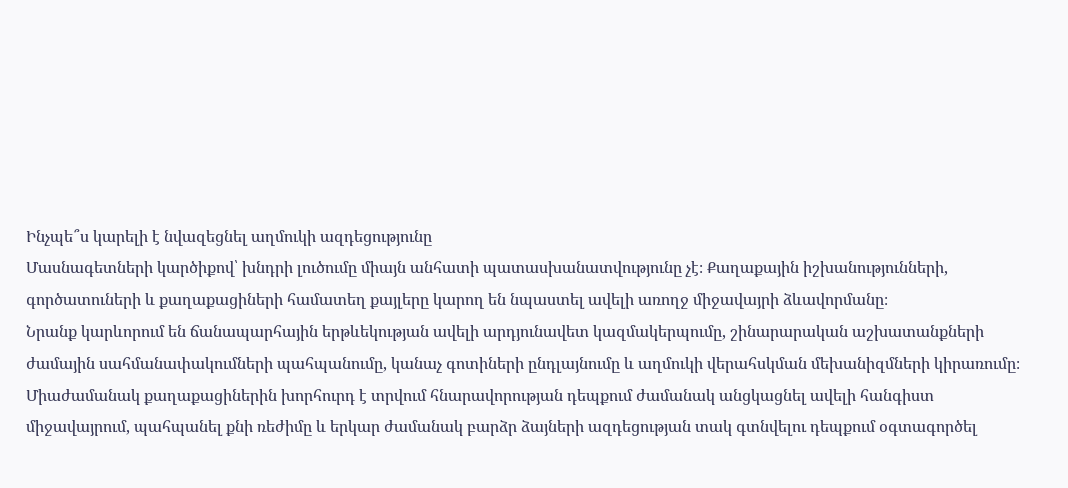Ինչպե՞ս կարելի է նվազեցնել աղմուկի ազդեցությունը
Մասնագետների կարծիքով՝ խնդրի լուծումը միայն անհատի պատասխանատվությունը չէ։ Քաղաքային իշխանությունների, գործատուների և քաղաքացիների համատեղ քայլերը կարող են նպաստել ավելի առողջ միջավայրի ձևավորմանը։
Նրանք կարևորում են ճանապարհային երթևեկության ավելի արդյունավետ կազմակերպումը, շինարարական աշխատանքների ժամային սահմանափակումների պահպանումը, կանաչ գոտիների ընդլայնումը և աղմուկի վերահսկման մեխանիզմների կիրառումը։ Միաժամանակ քաղաքացիներին խորհուրդ է տրվում հնարավորության դեպքում ժամանակ անցկացնել ավելի հանգիստ միջավայրում, պահպանել քնի ռեժիմը և երկար ժամանակ բարձր ձայների ազդեցության տակ գտնվելու դեպքում օգտագործել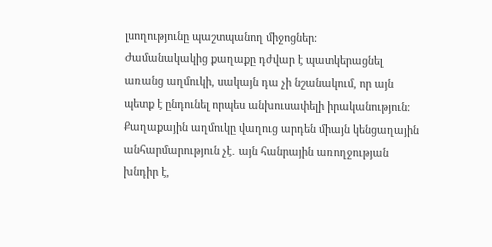լսողությունը պաշտպանող միջոցներ։
Ժամանակակից քաղաքը դժվար է պատկերացնել առանց աղմուկի, սակայն դա չի նշանակում, որ այն պետք է ընդունել որպես անխուսափելի իրականություն։ Քաղաքային աղմուկը վաղուց արդեն միայն կենցաղային անհարմարություն չէ․ այն հանրային առողջության խնդիր է,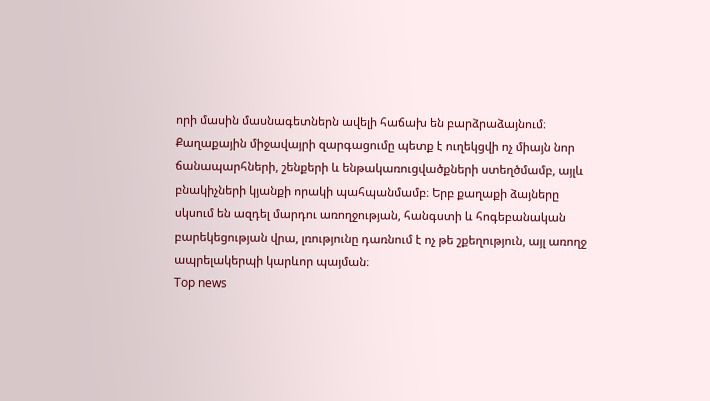որի մասին մասնագետներն ավելի հաճախ են բարձրաձայնում։
Քաղաքային միջավայրի զարգացումը պետք է ուղեկցվի ոչ միայն նոր ճանապարհների, շենքերի և ենթակառուցվածքների ստեղծմամբ, այլև բնակիչների կյանքի որակի պահպանմամբ։ Երբ քաղաքի ձայները սկսում են ազդել մարդու առողջության, հանգստի և հոգեբանական բարեկեցության վրա, լռությունը դառնում է ոչ թե շքեղություն, այլ առողջ ապրելակերպի կարևոր պայման։
Top news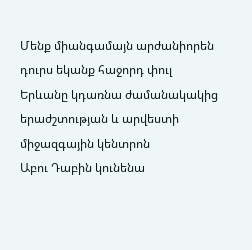Մենք միանգամայն արժանիորեն դուրս եկանք հաջորդ փուլ
Երևանը կդառնա ժամանակակից երաժշտության և արվեստի միջազգային կենտրոն
Աբու Դաբին կունենա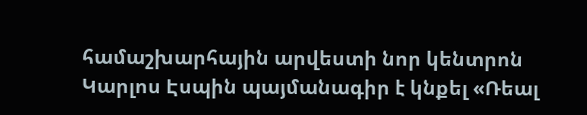համաշխարհային արվեստի նոր կենտրոն
Կարլոս Էսպին պայմանագիր է կնքել «Ռեալ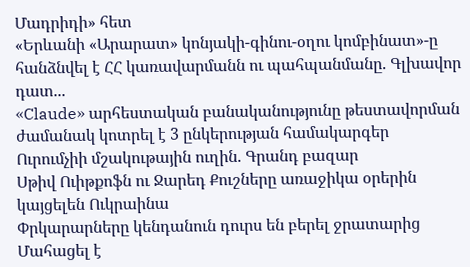Մադրիդի» հետ
«Երևանի «Արարատ» կոնյակի-գինու-օղու կոմբինատ»-ը հանձնվել է ՀՀ կառավարմանն ու պահպանմանը. Գլխավոր դատ...
«Claude» արհեստական բանականությունը թեստավորման ժամանակ կոտրել է 3 ընկերության համակարգեր
Ուրումչիի մշակութային ուղին. Գրանդ բազար
Սթիվ Ուիթքոֆն ու Ջարեդ Քուշները առաջիկա օրերին կայցելեն Ուկրաինա
Փրկարարները կենդանուն դուրս են բերել ջրատարից
Մահացել է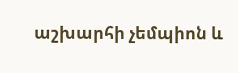աշխարհի չեմպիոն և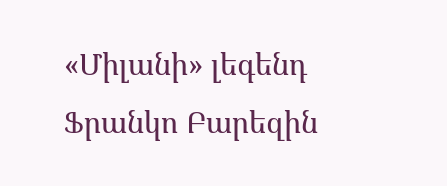«Միլանի» լեգենդ Ֆրանկո Բարեզին